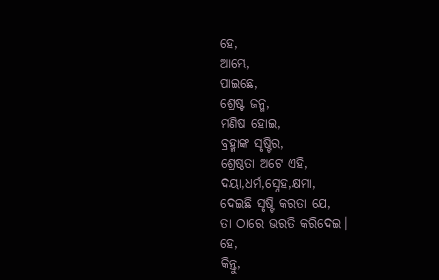ହେ,
ଆମ୍ଭେ,
ପାଇଛେ,
ଶ୍ରେଷ୍ଟ ଜନ୍ମ,
ମଣିଷ ହୋଇ,
ବ୍ରହ୍ମାଙ୍କ ସୃଷ୍ଟିର,
ଶ୍ରେଷ୍ଠତା ଅଟେ ଏହି,
ଦୟା,ଧର୍ମ,ସ୍ନେହ,କ୍ଷମା,
ଦେଇଛି ସୃଷ୍ଟି କରତା ଯେ,
ତା ଠାରେ ଭରତି କରିଦେଇ।
ହେ,
କିନ୍ତୁ,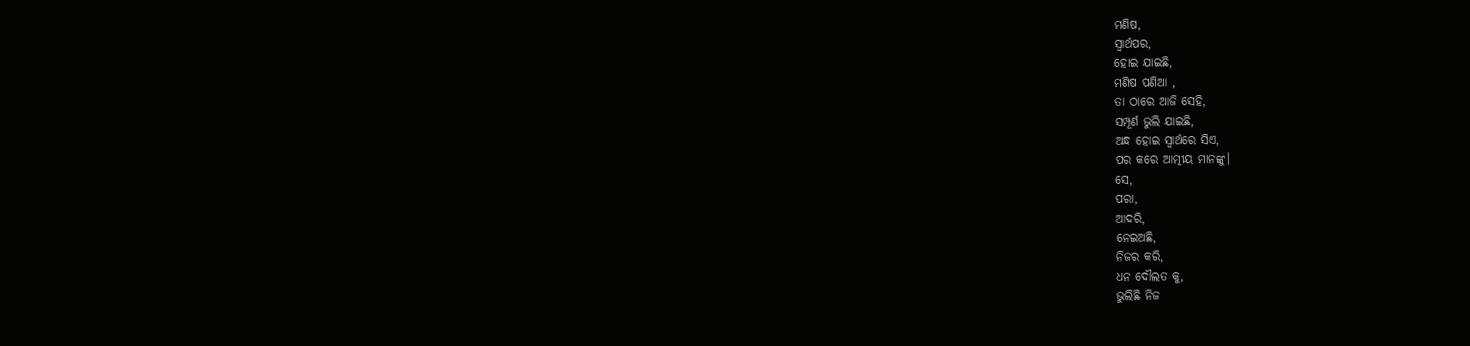ମଣିଷ,
ସ୍ୱାର୍ଥପର,
ହୋଇ ଯାଇଛି,
ମଣିଷ ପଣିଆ ,
ତା ଠାରେ ଆଜି ସେହି,
ସମ୍ପୂର୍ଣ ଭୁଲି ଯାଇଛି,
ଅନ୍ଧ ହୋଇ ସ୍ବାର୍ଥରେ ସିଏ,
ପର କରେ ଆତ୍ମୀୟ ମାନଙ୍କୁ।
ସେ,
ପରା,
ଆଦରି,
ନେଇଅଛି,
ନିଜର କରି,
ଧନ ଦୌଲତ କୁ,
ଭୁଲିଛି ନିଜ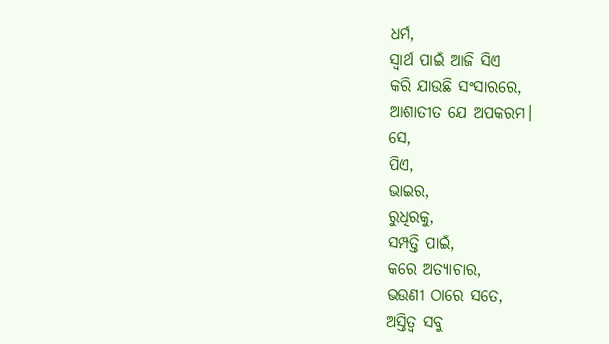ଧର୍ମ,
ସ୍ବାର୍ଥ ପାଇଁ ଆଜି ସିଏ
କରି ଯାଉଛି ସଂସାରରେ,
ଆଶାତୀତ ଯେ ଅପକରମ।
ସେ,
ପିଏ,
ଭାଇର,
ରୁଧିରକୁ,
ସମ୍ପତ୍ତି ପାଇଁ,
କରେ ଅତ୍ୟାଚାର,
ଭଉଣୀ ଠାରେ ସତେ,
ଅସ୍ତିତ୍ବ ସବୁ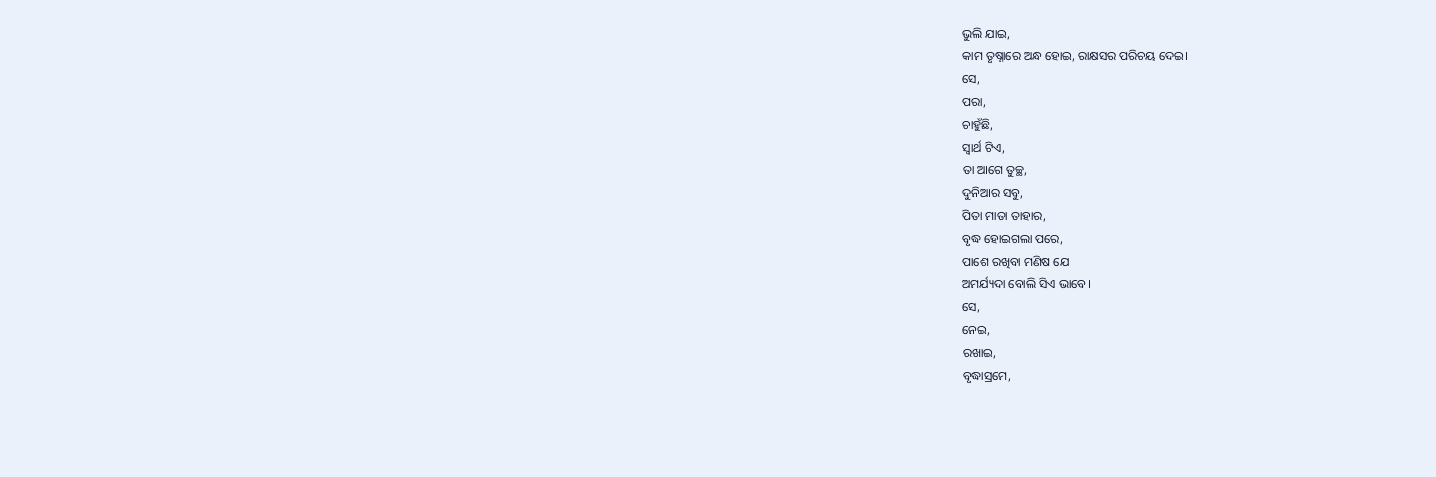ଭୁଲି ଯାଇ,
କାମ ତୃଷ୍ନାରେ ଅନ୍ଧ ହୋଇ, ରାକ୍ଷସର ପରିଚୟ ଦେଇ।
ସେ,
ପରା,
ଚାହୁଁଛି,
ସ୍ବାର୍ଥ ଟିଏ,
ତା ଆଗେ ତୁଚ୍ଛ,
ଦୁନିଆର ସବୁ,
ପିତା ମାତା ତାହାର,
ବୃଦ୍ଧ ହୋଇଗଲା ପରେ,
ପାଶେ ରଖିବା ମଣିଷ ଯେ
ଅମର୍ଯ୍ୟଦା ବୋଲି ସିଏ ଭାବେ।
ସେ,
ନେଇ,
ରଖାଇ,
ବୃଦ୍ଧାସ୍ରମେ,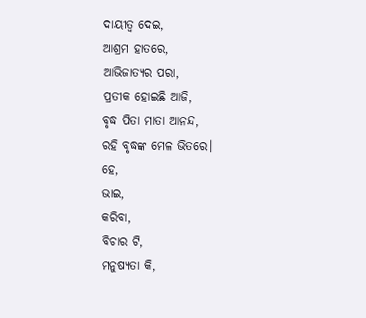ଦାୟୀତ୍ବ ଦେଇ,
ଆଶ୍ରମ ହାତରେ,
ଆଭିଜାତ୍ୟର ପରା,
ପ୍ରତୀକ ହୋଇଛି ଆଜି,
ବୃଦ୍ଧ ପିତା ମାତା ଆନନ୍ଦ,
ରହି ବୃଦ୍ଧଙ୍କ ମେଳ ଭିତରେ।
ହେ,
ଭାଇ,
କରିବା,
ବିଚାର ଟି,
ମନୁଷ୍ୟତା କି,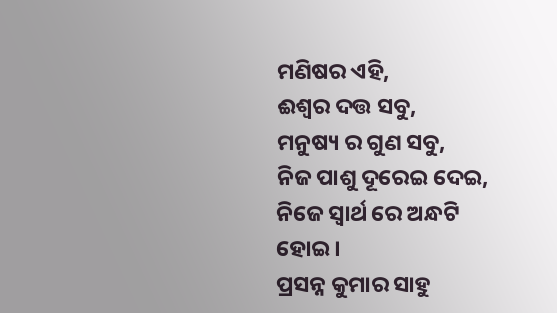ମଣିଷର ଏହି,
ଈଶ୍ୱର ଦତ୍ତ ସବୁ,
ମନୁଷ୍ୟ ର ଗୁଣ ସବୁ,
ନିଜ ପାଶୁ ଦୂରେଇ ଦେଇ,
ନିଜେ ସ୍ବାର୍ଥ ରେ ଅନ୍ଧଟି ହୋଇ।
ପ୍ରସନ୍ନ କୁମାର ସାହୁ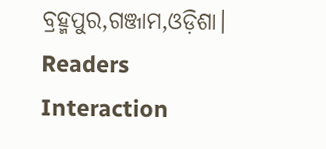ବ୍ରହ୍ମପୁର,ଗଞ୍ଜାମ,ଓଡ଼ିଶା।
Readers Interaction